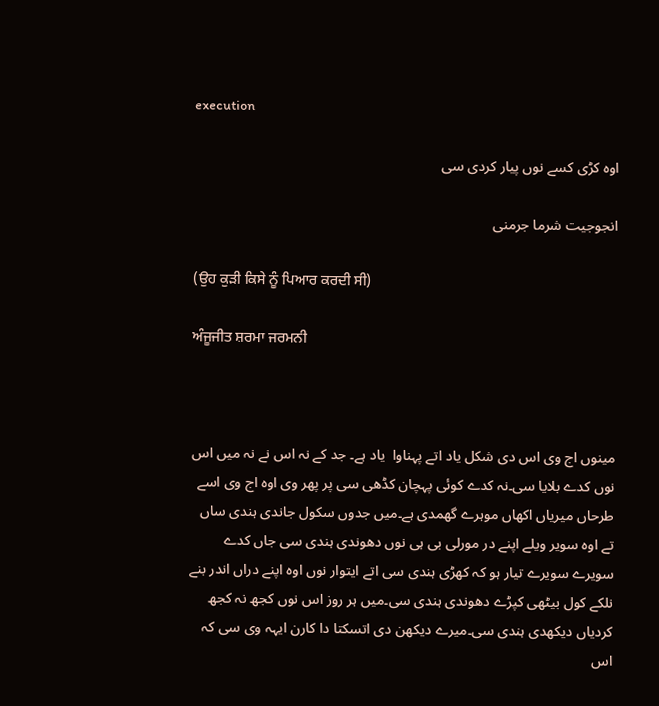execution

اوہ کڑی کسے نوں پیار کردی سی

انجوجیت شرما جرمنی

(ਉਹ ਕੁੜੀ ਕਿਸੇ ਨੂੰ ਪਿਆਰ ਕਰਦੀ ਸੀ)

ਅੰਜੂਜੀਤ ਸ਼ਰਮਾ ਜਰਮਨੀ



مینوں اج وی اس دی شکل یاد اتے پہناوا  یاد ہے۔ جد کے نہ اس نے نہ میں اس نوں کدے بلایا سی۔نہ کدے کوئی پہچان کڈھی سی پر پھر وی اوہ اج وی اسے طرحاں میریاں اکھاں موہرے گھمدی ہے۔میں جدوں سکول جاندی ہندی ساں  تے اوہ سویر ویلے اپنے در مورلی بی ہی نوں دھوندی ہندی سی جاں کدے سویرے سویرے تیار ہو کہ کھڑی ہندی سی اتے ایتوار نوں اوہ اپنے دراں اندر بنے نلکے کول بیٹھی کپڑے دھوندی ہندی سی۔میں ہر روز اس نوں کجھ نہ کجھ کردیاں دیکھدی ہندی سی۔میرے دیکھن دی اتسکتا دا کارن ایہہ وی سی کہ اس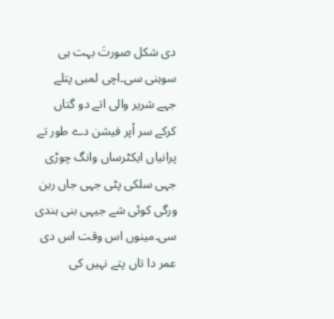دی شکل صورتَ بہت ہی سوہنی سی۔اچی لمبی پتلے جہے شریر والی اتے دو گتاں کرکے سر اْپر فیشن دے طور تے پرانیاں ایکٹرساں وانگ چوڑی جہی سلکی پٹی جہی جاں ربن ورگی کوئی شے جیہی بنی ہندی سی۔مینوں اس وقت اس دی عمر دا تاں پتے نہیں کی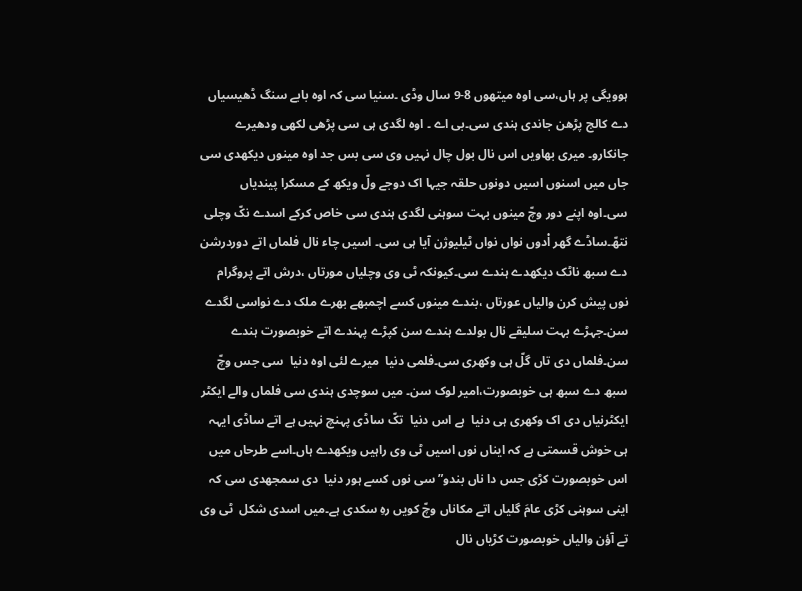ہوویگی پر ہاں،سی اوہ میتھوں 8-9 سال وڈی ۔سنیا سی کہ اوہ بابے سنگ ڈھیسیاں دے کالج پڑھن جاندی ہندی سی۔بی اے ۔ اوہ لگدی ہی سی پڑھی لکھی ودھیرے جانکارو۔ میری بھاویں اس نال بول چال نہیں وی سی بس جد اوہ مینوں دیکھدی سی جاں میں اسنوں اسیں دونوں حلقہ جیہا اک دوجے ولّ ویکھ کے مسکرا پیندیاں سی۔اوہ اپنے دور وچّ مینوں بہت سوہنی لگدی ہندی سی خاص کرکے اسدے نکّ وچلی نتھّ۔ساڈے گھر اْدوں نواں نواں ٹیلیوژن آیا ہی سی۔ اسیں چاء نال فلماں اتے دوردرشن دے سبھ ناٹک دیکھدے ہندے سی۔کیونکہ ٹی وی وچلیاں مورتاں ،درش اتے پروگرام نوں پیش کرن والیاں عورتاں ،بندے مینوں کسے اچمبھے بھرے ملک دے نواسی لگدے سن۔جہڑے بہت سلیقے نال بولدے ہندے سن کپڑے پہندے اتے خوبصورت ہندے سن۔فلماں دی تاں گلّ ہی وکھری سی۔فلمی دنیا  میرے لئی اوہ دنیا  سی جس وچّ سبھ دے سبھ ہی خوبصورت،امیر لوک سن۔ میں سوچدی ہندی سی فلماں والے ایکٹر ایکٹرنیاں دی اک وکھری ہی دنیا  ہے اس دنیا  تکّ ساڈی پہنچ نہیں ہے اتے ساڈی ایہہ ہی خوش قسمتی ہے کہ ایناں نوں اسیں ٹی وی راہیں ویکھدے ہاں۔اسے طرحاں میں اس خوبصورت کڑی جس دا ناں بندو” سی نوں کسے ہور دنیا  دی سمجھدی سی کہ اینی سوہنی کڑی عامَ گلیاں اتے مکاناں وچّ کویں رہِ سکدی ہے۔میں اسدی شکل  ٹی وی تے آؤن والیاں خوبصورت کڑیاں نال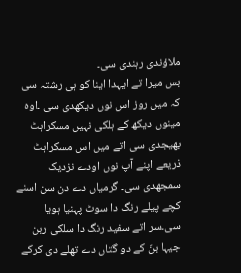ملاؤندی رہندی سی۔
بس میرا تے ایہدا اینا کو ہی رشتہ سی کہ میں روز اس نوں دیکھدی سی ۔اوہ مینوں دیکھ کے ہلکی نہیں مسکراہٹ بھیجدی سی اتے میں اس مسکراہٹ ذریعے اپنے آپ نوں اودے نزدیک سمجھدی سی۔ گرمیاں دے دن سن اسنے کچے پیلے رنگ دا سوٹ پہنیا ہویا سی۔سر اتے سفید رنگ دا سلکی ربن جیہا بنّ کے دو گتاں دے تھلے دی کرکے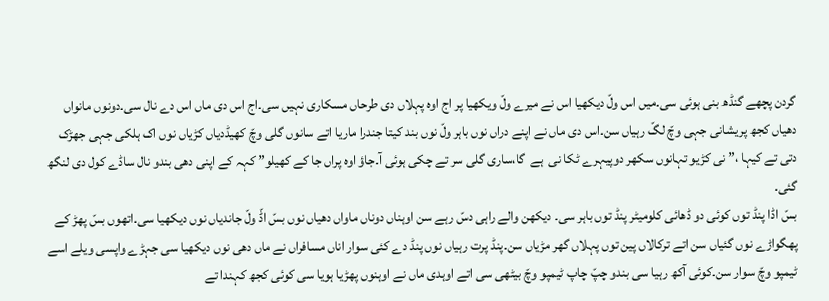گردن پچھے گنڈھ بنی ہوئی سی۔میں اس ولّ دیکھیا اس نے میرے ولّ ویکھیا پر اج اوہ پہلاں دی طرحاں مسکاری نہیں سی۔اج اس دی ماں اس دے نال سی۔دونوں مانواں  دھیاں کجھ پریشانی جہی وچّ لگّ رہیاں سن۔اس دی ماں نے اپنے دراں نوں باہر ولّ نوں بند کیتا جندرا ماریا اتے سانوں گلی وچّ کھیڈدیاں کڑیاں نوں اک ہلکی جہی جھڑک دتی تے کیہا ،” نی کڑیو تہانوں سکھر دوپیہرے ٹکا نی  ہے  گا،ساری گلی سر تے چکی ہوئی آ۔جاؤ اوہ پراں جا کے کھیلو” کہہ کے اپنی دھی بندو نال ساڈے کول دی لنگھ گئی۔
بسّ اڈا پنڈ توں کوئی دو ڈھائی کلومیٹر پنڈ توں باہر سی۔ دیکھن والے راہی دسّ رہے سن اوہناں دوناں ماواں دھیاں نوں بسّ اڈّ ولّ جاندیاں نوں دیکھیا سی۔اتھوں بسّ پھڑ کے پھگواڑے نوں گئیاں سن اتے ترکالاں پین توں پہلاں گھر مڑیاں سن۔پنڈ پرت رہیاں نوں پنڈ دے کئی سوار اناں مسافراں نے ماں دھی نوں دیکھیا سی جہڑے واپسی ویلے اسے ٹیمپو وچّ سوار سن۔کوئی آکھ رہیا سی بندو چپّ چاپ ٹیمپو وچّ بیٹھی سی اتے اوہدی ماں نے اوہنوں پھڑیا ہویا سی کوئی کجھ کہندا تے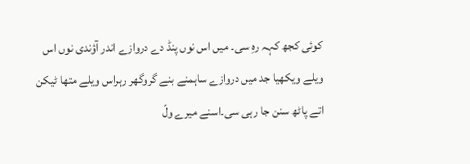کوئی کجھ کہہ رہِ سی۔ میں اس نوں پنڈ دے دروازے اندر آؤندی نوں اس ویلے ویکھیا جد میں دروازے ساہمنے بنے گروگھر رہراس ویلے متھا ٹیکن اتے پاٹھ سنن جا رہی سی۔اسنے میرے ولّ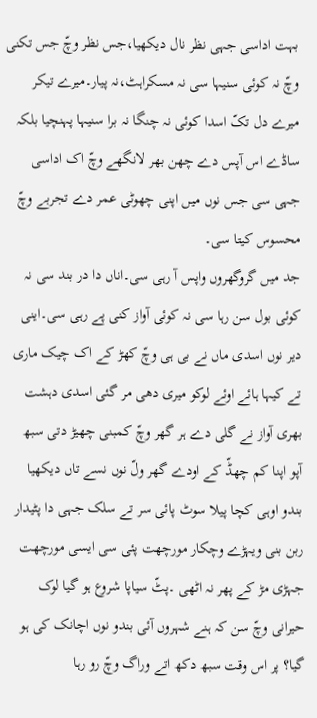بہت اداسی جہی نظر نال دیکھیا،جس نظر وچّ جس تکنی وچّ نہ کوئی سنیہا سی نہ مسکراہٹ،نہ پیار۔میرے تیکر میرے دل تکّ اسدا کوئی نہ چنگا نہ برا سنیہا پہنچیا بلکہ ساڈے اس آپس دے چھن بھر لانگھے وچّ اک اداسی جہی سی جس نوں میں اپنی چھوٹی عمر دے تجربے وچّ محسوس کیتا سی۔
جد میں گروگھروں واپس آ رہی سی۔اناں دا در بند سی نہ کوئی بول سن رہا سی نہ کوئی آواز کنی پے رہی سی۔اینی دیر نوں اسدی ماں نے بی ہی وچّ کھڑ کے اک چیک ماری تے کیہا ہائے اوئے لوکو میری دھی مر گئی اسدی دہشت بھری آواز نے گلی دے ہر گھر وچّ کمبنی چھیڑ دتی سبھ آپو اپنا کم چھڈّ کے اودے گھر ولّ نوں نسے تاں دیکھیا بندو اوہی کچا پیلا سوٹ پائی سر تے سلک جہی دا پٹیدار ربن بنی ویہڑے وچکار مورچھت پئی سی ایسی مورچھت جہڑی مڑ کے پھر نہ اٹھی ۔پٹّ سیاپا شروع ہو گیا لوک حیرانی وچّ سن کہ ہنے شہروں آئی بندو نوں اچانک کی ہو گیا؟ پر اس وقت سبھ دکھ اتے وراگ وچّ رو رہا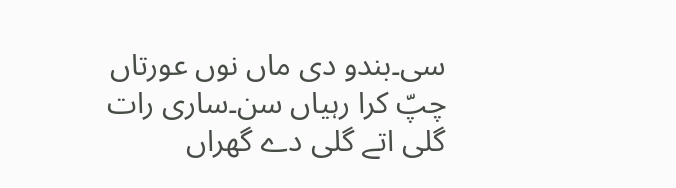سی۔بندو دی ماں نوں عورتاں چپّ کرا رہیاں سن۔ساری رات گلی اتے گلی دے گھراں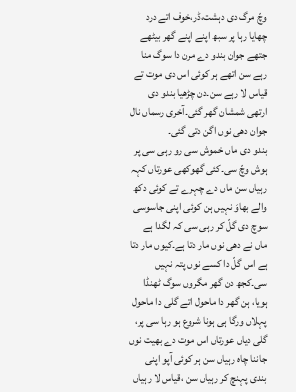وچّ مرگ دی دہشت،ڈر،خوف اتے درد چھایا رہا پر سبھ اپنے اپنے گھر بیٹھے جتھے جوان بندو دے مرن دا سوگ منا رہے سن اتھے ہر کوئی اس دی موت تے قیاس لا رہے سن۔دن چڑھیا بندو دی ارتھی شمشان گھر گئی۔آخری رسماں نال جوان دھی نوں اگن دتی گئی۔
بندو دی ماں خموش سی رو رہی سی پر ہوش وچّ سی۔کئی گھوکھی عورتاں کہہ رہیاں سن ماں دے چہرے تے کوئی دکھ والے بھاوَ نہیں ہن کوئی اپنی جاسوسی سوچ دی گلّ کر رہی سی کہ لگدا ہے ماں نے دھی نوں مار دتا ہے۔کیوں مار دتا ہے اس گلّ دا کسے نوں پتہ نہیں سی۔کجھ دن گھر مگروں سوگ ٹھنڈا ہویا، ہن گھر دا ماحول اتے گلی دا ماحول پہلاں ورگا ہی ہونا شروع ہو رہا سی پر، گلی دیاں عورتاں اس موت دے بھیت نوں جاننا چاہ رہیاں سن ہر کوئی آپو اپنی بندی پہنچ کر رہیاں سن ،قیاس لا رہیاں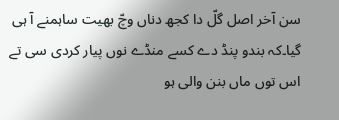سن آخر اصل گلّ دا کجھ دناں وچّ بھیت ساہمنے آ ہی گیا۔کہ بندو پنڈ دے کسے منڈے نوں پیار کردی سی تے اس توں ماں بنن والی ہو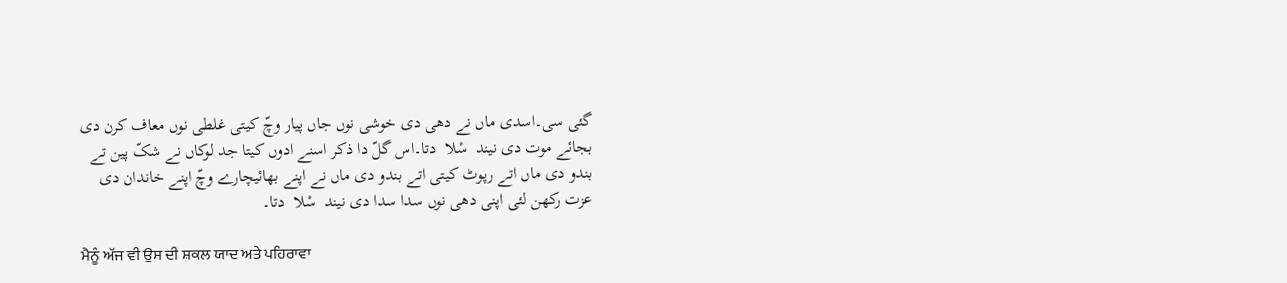گئی سی۔اسدی ماں نے دھی دی خوشی نوں جاں پیار وچّ کیتی غلطی نوں معاف کرن دی بجائے موت دی نیند  سْلا  دتا۔اس گلّ دا ذکر اسنے ادوں کیتا جد لوکاں نے شکّ پین تے بندو دی ماں اتے رپوٹ کیتی اتے بندو دی ماں نے اپنے بھائیچارے وچّ اپنے خاندان دی عزت رکھن لئی اپنی دھی نوں سدا سدا دی نیند  سْلا  دتا۔

ਮੈਨੂੰ ਅੱਜ ਵੀ ਉਸ ਦੀ ਸ਼ਕਲ ਯਾਦ ਅਤੇ ਪਹਿਰਾਵਾ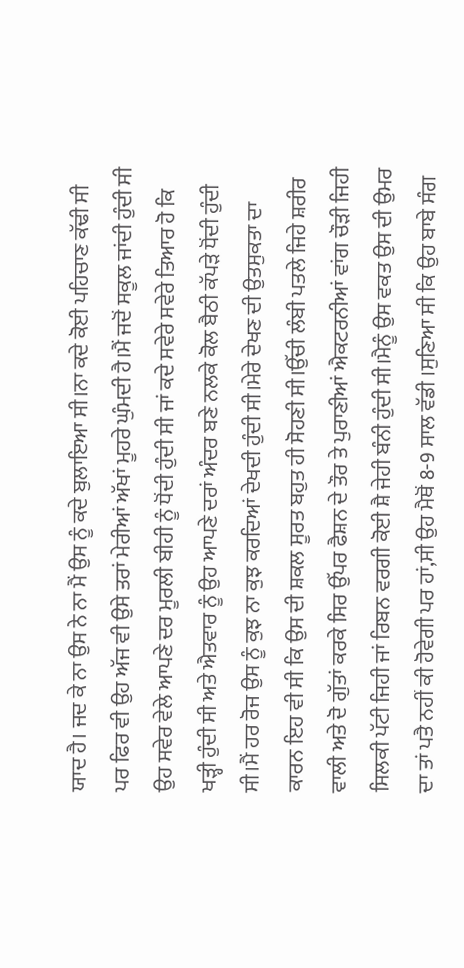ਯਾਦ ਹੈ। ਜਦ ਕੇ ਨਾ ਉਸ ਨੇ ਨਾ ਮੈਂ ਉਸ ਨੂੰ ਕਦੇ ਬੁਲਾਇਆ ਸੀ।ਨਾ ਕਦੇ ਕੋਈ ਪਹਿਚਾਣ ਕੱਢੀ ਸੀ ਪਰ ਫਿਰ ਵੀ ਉਹ ਅੱਜ ਵੀ ਉਸੇ ਤਰਾਂ ਮੇਰੀਆਂ ਅੱਖਾਂ ਮੂਹਰੇ ਘੁੰਮਦੀ ਹੈ।ਮੈਂ ਜਦੋਂ ਸਕੂਲ ਜਾਂਦੀ ਹੁੰਦੀ ਸੀ ਉਹ ਸਵੇਰ ਵੇਲੇ ਆਪਣੇ ਦਰ ਮੂਰਲੀ ਬੀਹੀ ਨੂੰ ਧੋਂਦੀ ਹੁੰਦੀ ਸੀ ਜਾਂ ਕਦੇ ਸਵੇਰੇ ਸਵੇਰੇ ਤਿਆਰ ਹੋ ਕਿ ਖੜ੍ਹੀ ਹੁੰਦੀ ਸੀ ਅਤੇ ਐਤਵਾਰ ਨੂੰ ਉਹ ਆਪਣੇ ਦਰਾਂ ਅੰਦਰ ਬਣੇ ਨਲਕੇ ਕੋਲ ਬੈਠੀ ਕੱਪੜੇ ਧੋਂਦੀ ਹੁੰਦੀ ਸੀ।ਮੈਂ ਹਰ ਰੋਜ ਉਸ ਨੂੰ ਕੁਝ ਨਾ ਕੁਝ ਕਰਦਿਆਂ ਦੇਖਦੀ ਹੁੰਦੀ ਸੀ।ਮੇਰੇ ਦੇਖਣ ਦੀ ਉਤਸੁਕਤਾ ਦਾ ਕਾਰਨ ਇਹ ਵੀ ਸੀ ਕਿ ਉਸ ਦੀ ਸ਼ਕਲ ਸੂਰਤ ਬਹੁਤ ਹੀ ਸੋਹਣੀ ਸੀ।ਉੱਚੀ ਲੰਬੀ ਪਤਲੇ ਜਿਹੇ ਸ਼ਰੀਰ ਵਾਲੀ ਅਤੇ ਦੋ ਗੁੱਤਾਂ ਕਰਕੇ ਸਿਰ ਉੱਪਰ ਫੈਸ਼ਨ ਦੇ ਤੌਰ ਤੇ ਪੁਰਾਣੀਆਂ ਐਕਟਰਨੀਆਂ ਵਾਂਗ ਚੌੜੀ ਜਿਹੀ ਸਿਲਕੀ ਪੱਟੀ ਜਿਹੀ ਜਾਂ ਰਿਬਨ ਵਰਗੀ ਕੋਈ ਸ਼ੈ ਜੇਹੀ ਬੰਨੀ ਹੁੰਦੀ ਸੀ।ਮੈਨੂੰ ਉਸ ਵਕਤ ਉਸ ਦੀ ਉਮਰ ਦਾ ਤਾਂ ਪਤੈ ਨਹੀਂ ਕੀ ਹੋਵੇਗੀ ਪਰ ਹਾਂ,ਸੀ ਉਹ ਮੈਥੋਂ 8-9 ਸਾਲ ਵੱਡੀ ।ਸੁਣਿਆ ਸੀ ਕਿ ਉਹ ਬਾਬੇ ਸੰਗ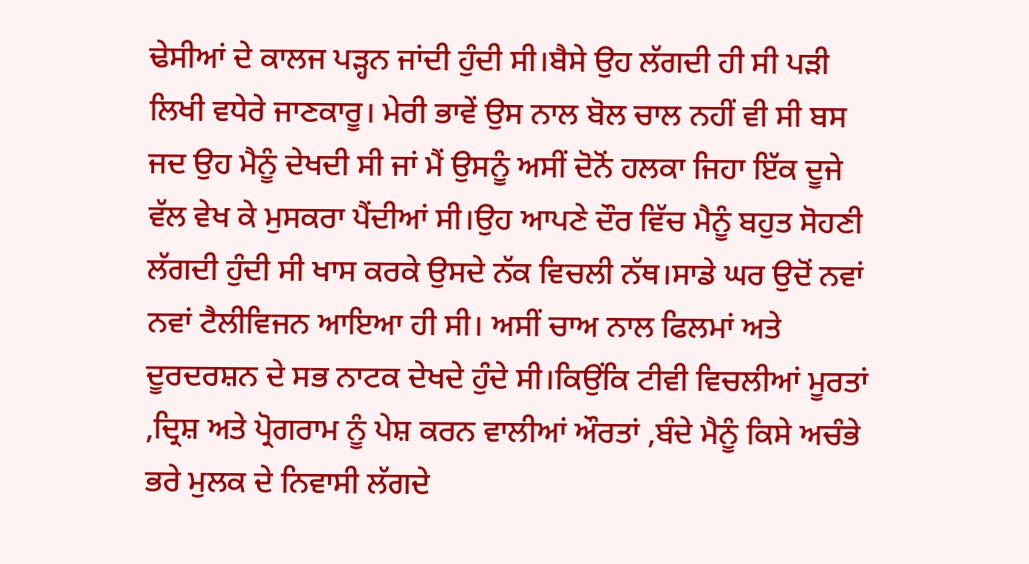ਢੇਸੀਆਂ ਦੇ ਕਾਲਜ ਪੜ੍ਹਨ ਜਾਂਦੀ ਹੁੰਦੀ ਸੀ।ਬੈਸੇ ਉਹ ਲੱਗਦੀ ਹੀ ਸੀ ਪੜੀ ਲਿਖੀ ਵਧੇਰੇ ਜਾਣਕਾਰੂ। ਮੇਰੀ ਭਾਵੇਂ ਉਸ ਨਾਲ ਬੋਲ ਚਾਲ ਨਹੀਂ ਵੀ ਸੀ ਬਸ ਜਦ ਉਹ ਮੈਨੂੰ ਦੇਖਦੀ ਸੀ ਜਾਂ ਮੈਂ ਉਸਨੂੰ ਅਸੀਂ ਦੋਨੋਂ ਹਲਕਾ ਜਿਹਾ ਇੱਕ ਦੂਜੇ ਵੱਲ ਵੇਖ ਕੇ ਮੁਸਕਰਾ ਪੈਂਦੀਆਂ ਸੀ।ਉਹ ਆਪਣੇ ਦੌਰ ਵਿੱਚ ਮੈਨੂੰ ਬਹੁਤ ਸੋਹਣੀ ਲੱਗਦੀ ਹੁੰਦੀ ਸੀ ਖਾਸ ਕਰਕੇ ਉਸਦੇ ਨੱਕ ਵਿਚਲੀ ਨੱਥ।ਸਾਡੇ ਘਰ ਉਦੋਂ ਨਵਾਂ ਨਵਾਂ ਟੈਲੀਵਿਜਨ ਆਇਆ ਹੀ ਸੀ। ਅਸੀਂ ਚਾਅ ਨਾਲ ਫਿਲਮਾਂ ਅਤੇ ਦੂਰਦਰਸ਼ਨ ਦੇ ਸਭ ਨਾਟਕ ਦੇਖਦੇ ਹੁੰਦੇ ਸੀ।ਕਿਉਂਕਿ ਟੀਵੀ ਵਿਚਲੀਆਂ ਮੂਰਤਾਂ ,ਦ੍ਰਿਸ਼ ਅਤੇ ਪ੍ਰੋਗਰਾਮ ਨੂੰ ਪੇਸ਼ ਕਰਨ ਵਾਲੀਆਂ ਔਰਤਾਂ ,ਬੰਦੇ ਮੈਨੂੰ ਕਿਸੇ ਅਚੰਭੇ ਭਰੇ ਮੁਲਕ ਦੇ ਨਿਵਾਸੀ ਲੱਗਦੇ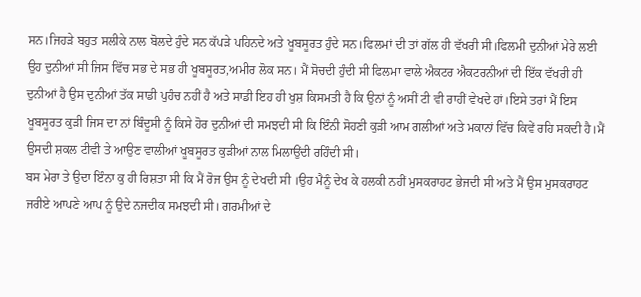ਸਨ।ਜਿਹੜੇ ਬਹੁਤ ਸਲੀਕੇ ਨਾਲ ਬੋਲਦੇ ਹੁੰਦੇ ਸਨ ਕੱਪੜੇ ਪਹਿਨਦੇ ਅਤੇ ਖੂਬਸੂਰਤ ਹੁੰਦੇ ਸਨ।ਫਿਲਮਾਂ ਦੀ ਤਾਂ ਗੱਲ ਹੀ ਵੱਖਰੀ ਸੀ।ਫਿਲਮੀ ਦੁਨੀਆਂ ਮੇਰੇ ਲਈ ਉਹ ਦੁਨੀਆਂ ਸੀ ਜਿਸ ਵਿੱਚ ਸਭ ਦੇ ਸਭ ਹੀ ਖੂਬਸੂਰਤ,ਅਮੀਰ ਲੋਕ ਸਨ। ਮੈਂ ਸੋਚਦੀ ਹੁੰਦੀ ਸੀ ਫਿਲਮਾ ਵਾਲੇ ਐਕਟਰ ਐਕਟਰਨੀਆਂ ਦੀ ਇੱਕ ਵੱਖਰੀ ਹੀ ਦੁਨੀਆਂ ਹੈ ਉਸ ਦੁਨੀਆਂ ਤੱਕ ਸਾਡੀ ਪੁਹੰਚ ਨਹੀਂ ਹੈ ਅਤੇ ਸਾਡੀ ਇਹ ਹੀ ਖੁਸ਼ ਕਿਸਮਤੀ ਹੈ ਕਿ ਉਨਾਂ ਨੂੰ ਅਸੀਂ ਟੀ ਵੀ ਰਾਹੀਂ ਵੇਖਦੇ ਹਾਂ।ਇਸੇ ਤਰਾਂ ਮੈਂ ਇਸ ਖੂਬਸੂਰਤ ਕੁੜੀ ਜਿਸ ਦਾ ਨਾਂ ਬਿੰਦੂਸੀ ਨੂੰ ਕਿਸੇ ਹੋਰ ਦੁਨੀਆਂ ਦੀ ਸਮਝਦੀ ਸੀ ਕਿ ਇੰਨੀ ਸੋਹਣੀ ਕੁੜੀ ਆਮ ਗਲੀਆਂ ਅਤੇ ਮਕਾਨਾਂ ਵਿੱਚ ਕਿਵੇਂ ਰਹਿ ਸਕਦੀ ਹੈ।ਮੈਂ ਉਸਦੀ ਸ਼ਕਲ ਟੀਵੀ ਤੇ ਆਉਣ ਵਾਲੀਆਂ ਖੂਬਸੂਰਤ ਕੁੜੀਆਂ ਨਾਲ ਮਿਲਾਉਂਦੀ ਰਹਿੰਦੀ ਸੀ।
ਬਸ ਮੇਰਾ ਤੇ ਉਦਾ ਇੰਨਾ ਕੁ ਹੀ ਰਿਸ਼ਤਾ ਸੀ ਕਿ ਮੈਂ ਰੋਜ ਉਸ ਨੂੰ ਦੇਖਦੀ ਸੀ ।ਉਹ ਮੈਨੂੰ ਦੇਖ ਕੇ ਹਲਕੀ ਨਹੀਂ ਮੁਸਕਰਾਹਟ ਭੇਜਦੀ ਸੀ ਅਤੇ ਮੈਂ ਉਸ ਮੁਸਕਰਾਹਟ ਜਰੀਏ ਆਪਣੇ ਆਪ ਨੂੰ ਉਦੇ ਨਜਦੀਕ ਸਮਝਦੀ ਸੀ। ਗਰਮੀਆਂ ਦੇ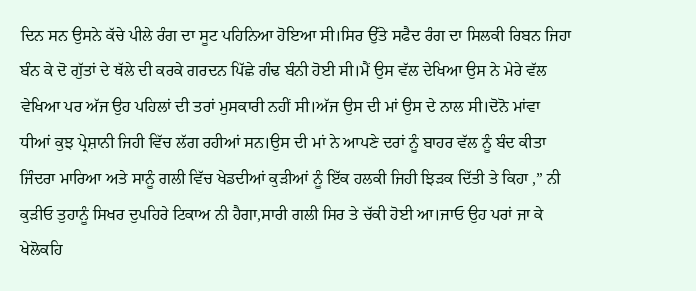ਦਿਨ ਸਨ ਉਸਨੇ ਕੱਚੇ ਪੀਲੇ ਰੰਗ ਦਾ ਸੂਟ ਪਹਿਨਿਆ ਹੋਇਆ ਸੀ।ਸਿਰ ਉੱਤੇ ਸਫੈਦ ਰੰਗ ਦਾ ਸਿਲਕੀ ਰਿਬਨ ਜਿਹਾ ਬੰਨ ਕੇ ਦੋ ਗੁੱਤਾਂ ਦੇ ਥੱਲੇ ਦੀ ਕਰਕੇ ਗਰਦਨ ਪਿੱਛੇ ਗੰਢ ਬੰਨੀ ਹੋਈ ਸੀ।ਮੈਂ ਉਸ ਵੱਲ ਦੇਖਿਆ ਉਸ ਨੇ ਮੇਰੇ ਵੱਲ ਵੇਖਿਆ ਪਰ ਅੱਜ ਉਹ ਪਹਿਲਾਂ ਦੀ ਤਰਾਂ ਮੁਸਕਾਰੀ ਨਹੀਂ ਸੀ।ਅੱਜ ਉਸ ਦੀ ਮਾਂ ਉਸ ਦੇ ਨਾਲ ਸੀ।ਦੋਨੋ ਮਾਂਵਾ ਧੀਆਂ ਕੁਝ ਪ੍ਰੇਸ਼ਾਨੀ ਜਿਹੀ ਵਿੱਚ ਲੱਗ ਰਹੀਆਂ ਸਨ।ਉਸ ਦੀ ਮਾਂ ਨੇ ਆਪਣੇ ਦਰਾਂ ਨੂੰ ਬਾਹਰ ਵੱਲ ਨੂੰ ਬੰਦ ਕੀਤਾ ਜਿੰਦਰਾ ਮਾਰਿਆ ਅਤੇ ਸਾਨੂੰ ਗਲੀ ਵਿੱਚ ਖੇਡਦੀਆਂ ਕੁੜੀਆਂ ਨੂੰ ਇੱਕ ਹਲਕੀ ਜਿਹੀ ਝਿੜਕ ਦਿੱਤੀ ਤੇ ਕਿਹਾ ,” ਨੀ ਕੁੜੀਓ ਤੁਹਾਨੂੰ ਸਿਖਰ ਦੁਪਹਿਰੇ ਟਿਕਾਅ ਨੀ ਹੈਗਾ,ਸਾਰੀ ਗਲੀ ਸਿਰ ਤੇ ਚੱਕੀ ਹੋਈ ਆ।ਜਾਓ ਉਹ ਪਰਾਂ ਜਾ ਕੇ ਖੇਲੋਕਹਿ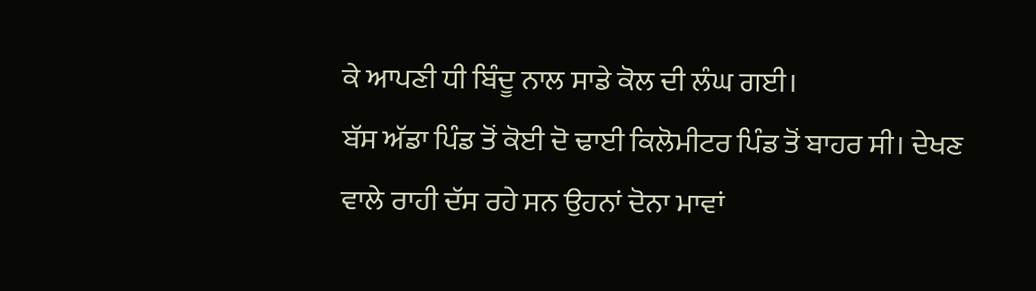ਕੇ ਆਪਣੀ ਧੀ ਬਿੰਦੂ ਨਾਲ ਸਾਡੇ ਕੋਲ ਦੀ ਲੰਘ ਗਈ।
ਬੱਸ ਅੱਡਾ ਪਿੰਡ ਤੋਂ ਕੋਈ ਦੋ ਢਾਈ ਕਿਲੋਮੀਟਰ ਪਿੰਡ ਤੋਂ ਬਾਹਰ ਸੀ। ਦੇਖਣ ਵਾਲੇ ਰਾਹੀ ਦੱਸ ਰਹੇ ਸਨ ਉਹਨਾਂ ਦੋਨਾ ਮਾਵਾਂ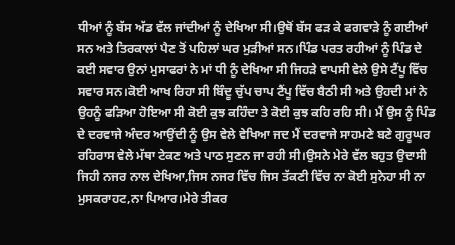ਧੀਆਂ ਨੂੰ ਬੱਸ ਅੱਡ ਵੱਲ ਜਾਂਦੀਆਂ ਨੂੰ ਦੇਖਿਆ ਸੀ।ਉਥੋਂ ਬੱਸ ਫੜ ਕੇ ਫਗਵਾੜੇ ਨੂੰ ਗਈਆਂ ਸਨ ਅਤੇ ਤਿਰਕਾਲਾਂ ਪੈਣ ਤੋਂ ਪਹਿਲਾਂ ਘਰ ਮੁੜੀਆਂ ਸਨ।ਪਿੰਡ ਪਰਤ ਰਹੀਆਂ ਨੂੰ ਪਿੰਡ ਦੇ ਕਈ ਸਵਾਰ ਉਨਾਂ ਮੁਸਾਫਰਾਂ ਨੇ ਮਾਂ ਧੀ ਨੂੰ ਦੇਖਿਆ ਸੀ ਜਿਹੜੇ ਵਾਪਸੀ ਵੇਲੇ ਉਸੇ ਟੈਂਪੂ ਵਿੱਚ ਸਵਾਰ ਸਨ।ਕੋਈ ਆਖ ਰਿਹਾ ਸੀ ਬਿੰਦੂ ਚੁੱਪ ਚਾਪ ਟੈਂਪੂ ਵਿੱਚ ਬੈਠੀ ਸੀ ਅਤੇ ਉਹਦੀ ਮਾਂ ਨੇ ਉਹਨੂੰ ਫੜਿਆ ਹੋਇਆ ਸੀ ਕੋਈ ਕੁਝ ਕਹਿੰਦਾ ਤੇ ਕੋਈ ਕੁਝ ਕਹਿ ਰਹਿ ਸੀ। ਮੈਂ ਉਸ ਨੂੰ ਪਿੰਡ ਦੇ ਦਰਵਾਜੇ ਅੰਦਰ ਆਉਂਦੀ ਨੂੰ ਉਸ ਵੇਲੇ ਵੇਖਿਆ ਜਦ ਮੈਂ ਦਰਵਾਜੇ ਸਾਹਮਣੇ ਬਣੇ ਗੁਰੂਘਰ ਰਹਿਰਾਸ ਵੇਲੇ ਮੱਥਾ ਟੇਕਣ ਅਤੇ ਪਾਠ ਸੁਣਨ ਜਾ ਰਹੀ ਸੀ।ਉਸਨੇ ਮੇਰੇ ਵੱਲ ਬਹੁਤ ਉਦਾਸੀ ਜਿਹੀ ਨਜਰ ਨਾਲ ਦੇਖਿਆ,ਜਿਸ ਨਜਰ ਵਿੱਚ ਜਿਸ ਤੱਕਣੀ ਵਿੱਚ ਨਾ ਕੋਈ ਸੁਨੇਹਾ ਸੀ ਨਾ ਮੁਸਕਰਾਹਟ,ਨਾ ਪਿਆਰ।ਮੇਰੇ ਤੀਕਰ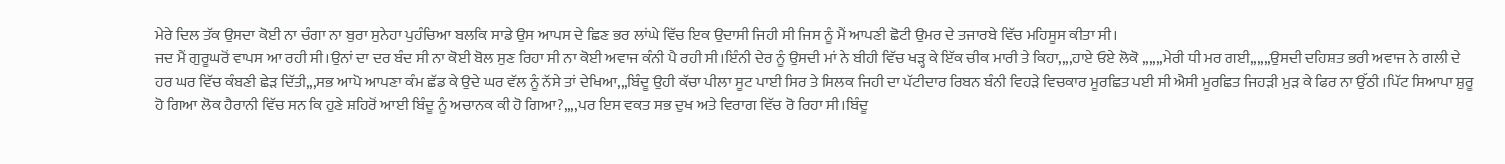ਮੇਰੇ ਦਿਲ ਤੱਕ ਉਸਦਾ ਕੋਈ ਨਾ ਚੰਗਾ ਨਾ ਬੁਰਾ ਸੁਨੇਹਾ ਪੁਹੰਚਿਆ ਬਲਕਿ ਸਾਡੇ ਉਸ ਆਪਸ ਦੇ ਛਿਣ ਭਰ ਲਾਂਘੇ ਵਿੱਚ ਇਕ ਉਦਾਸੀ ਜਿਹੀ ਸੀ ਜਿਸ ਨੂੰ ਮੈਂ ਆਪਣੀ ਛੋਟੀ ਉਮਰ ਦੇ ਤਜਾਰਬੇ ਵਿੱਚ ਮਹਿਸੂਸ ਕੀਤਾ ਸੀ।
ਜਦ ਮੈਂ ਗੁਰੂਘਰੋਂ ਵਾਪਸ ਆ ਰਹੀ ਸੀ।ਉਨਾਂ ਦਾ ਦਰ ਬੰਦ ਸੀ ਨਾ ਕੋਈ ਬੋਲ ਸੁਣ ਰਿਹਾ ਸੀ ਨਾ ਕੋਈ ਅਵਾਜ ਕੰਨੀ ਪੈ ਰਹੀ ਸੀ।ਇੰਨੀ ਦੇਰ ਨੂੰ ਉਸਦੀ ਮਾਂ ਨੇ ਬੀਹੀ ਵਿੱਚ ਖੜ੍ਹ ਕੇ ਇੱਕ ਚੀਕ ਮਾਰੀ ਤੇ ਕਿਹਾ,,,,ਹਾਏ ਓਏ ਲੋਕੋ ,,,,,,ਮੇਰੀ ਧੀ ਮਰ ਗਈ,,,,,,ਉਸਦੀ ਦਹਿਸ਼ਤ ਭਰੀ ਅਵਾਜ ਨੇ ਗਲੀ ਦੇ ਹਰ ਘਰ ਵਿੱਚ ਕੰਬਣੀ ਛੇੜ ਦਿੱਤੀ,,,ਸਭ ਆਪੋ ਆਪਣਾ ਕੰਮ ਛੱਡ ਕੇ ਉਦੇ ਘਰ ਵੱਲ ਨੂੰ ਨੱਸੇ ਤਾਂ ਦੇਖਿਆ,,,ਬਿੰਦੂ ਉਹੀ ਕੱਚਾ ਪੀਲਾ ਸੂਟ ਪਾਈ ਸਿਰ ਤੇ ਸਿਲਕ ਜਿਹੀ ਦਾ ਪੱਟੀਦਾਰ ਰਿਬਨ ਬੰਨੀ ਵਿਹੜੇ ਵਿਚਕਾਰ ਮੂਰਛਿਤ ਪਈ ਸੀ ਐਸੀ ਮੂਰਛਿਤ ਜਿਹੜੀ ਮੁੜ ਕੇ ਫਿਰ ਨਾ ਉੱਠੀ ।ਪਿੱਟ ਸਿਆਪਾ ਸ਼ੁਰੂ ਹੋ ਗਿਆ ਲੋਕ ਹੈਰਾਨੀ ਵਿੱਚ ਸਨ ਕਿ ਹੁਣੇ ਸ਼ਹਿਰੋਂ ਆਈ ਬਿੰਦੂ ਨੂੰ ਅਚਾਨਕ ਕੀ ਹੋ ਗਿਆ?,,,,ਪਰ ਇਸ ਵਕਤ ਸਭ ਦੁਖ ਅਤੇ ਵਿਰਾਗ ਵਿੱਚ ਰੋ ਰਿਹਾ ਸੀ।ਬਿੰਦੂ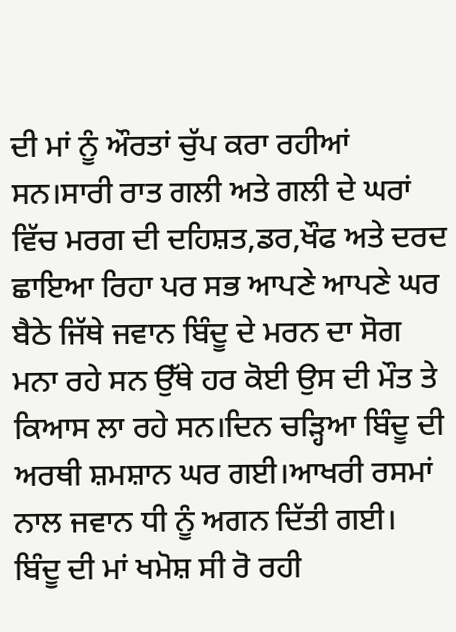ਦੀ ਮਾਂ ਨੂੰ ਔਰਤਾਂ ਚੁੱਪ ਕਰਾ ਰਹੀਆਂ ਸਨ।ਸਾਰੀ ਰਾਤ ਗਲੀ ਅਤੇ ਗਲੀ ਦੇ ਘਰਾਂ ਵਿੱਚ ਮਰਗ ਦੀ ਦਹਿਸ਼ਤ,ਡਰ,ਖੌਫ ਅਤੇ ਦਰਦ ਛਾਇਆ ਰਿਹਾ ਪਰ ਸਭ ਆਪਣੇ ਆਪਣੇ ਘਰ ਬੈਠੇ ਜਿੱਥੇ ਜਵਾਨ ਬਿੰਦੂ ਦੇ ਮਰਨ ਦਾ ਸੋਗ ਮਨਾ ਰਹੇ ਸਨ ਉੱਥੇ ਹਰ ਕੋਈ ਉਸ ਦੀ ਮੌਤ ਤੇ ਕਿਆਸ ਲਾ ਰਹੇ ਸਨ।ਦਿਨ ਚੜ੍ਹਿਆ ਬਿੰਦੂ ਦੀ ਅਰਥੀ ਸ਼ਮਸ਼ਾਨ ਘਰ ਗਈ।ਆਖਰੀ ਰਸਮਾਂ ਨਾਲ ਜਵਾਨ ਧੀ ਨੂੰ ਅਗਨ ਦਿੱਤੀ ਗਈ।
ਬਿੰਦੂ ਦੀ ਮਾਂ ਖਮੋਸ਼ ਸੀ ਰੋ ਰਹੀ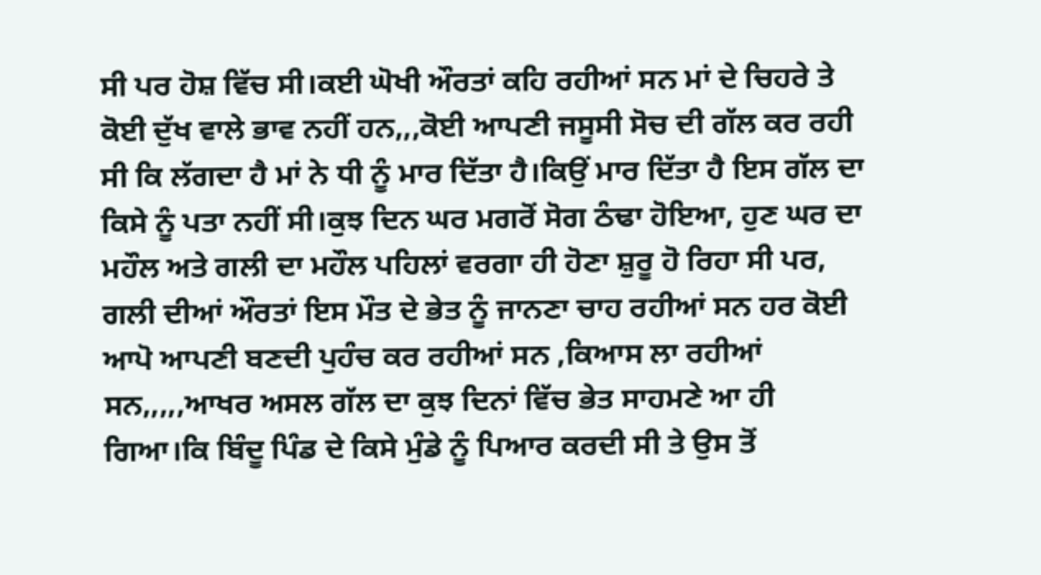ਸੀ ਪਰ ਹੋਸ਼ ਵਿੱਚ ਸੀ।ਕਈ ਘੋਖੀ ਔਰਤਾਂ ਕਹਿ ਰਹੀਆਂ ਸਨ ਮਾਂ ਦੇ ਚਿਹਰੇ ਤੇ ਕੋਈ ਦੁੱਖ ਵਾਲੇ ਭਾਵ ਨਹੀਂ ਹਨ,,,ਕੋਈ ਆਪਣੀ ਜਸੂਸੀ ਸੋਚ ਦੀ ਗੱਲ ਕਰ ਰਹੀ ਸੀ ਕਿ ਲੱਗਦਾ ਹੈ ਮਾਂ ਨੇ ਧੀ ਨੂੰ ਮਾਰ ਦਿੱਤਾ ਹੈ।ਕਿਉਂ ਮਾਰ ਦਿੱਤਾ ਹੈ ਇਸ ਗੱਲ ਦਾ ਕਿਸੇ ਨੂੰ ਪਤਾ ਨਹੀਂ ਸੀ।ਕੁਝ ਦਿਨ ਘਰ ਮਗਰੋਂ ਸੋਗ ਠੰਢਾ ਹੋਇਆ, ਹੁਣ ਘਰ ਦਾ ਮਹੌਲ ਅਤੇ ਗਲੀ ਦਾ ਮਹੌਲ ਪਹਿਲਾਂ ਵਰਗਾ ਹੀ ਹੋਣਾ ਸ਼ੁਰੂ ਹੋ ਰਿਹਾ ਸੀ ਪਰ, ਗਲੀ ਦੀਆਂ ਔਰਤਾਂ ਇਸ ਮੌਤ ਦੇ ਭੇਤ ਨੂੰ ਜਾਨਣਾ ਚਾਹ ਰਹੀਆਂ ਸਨ ਹਰ ਕੋਈ ਆਪੋ ਆਪਣੀ ਬਣਦੀ ਪੁਹੰਚ ਕਰ ਰਹੀਆਂ ਸਨ ,ਕਿਆਸ ਲਾ ਰਹੀਆਂ ਸਨ,,,,,ਆਖਰ ਅਸਲ ਗੱਲ ਦਾ ਕੁਝ ਦਿਨਾਂ ਵਿੱਚ ਭੇਤ ਸਾਹਮਣੇ ਆ ਹੀ ਗਿਆ।ਕਿ ਬਿੰਦੂ ਪਿੰਡ ਦੇ ਕਿਸੇ ਮੁੰਡੇ ਨੂੰ ਪਿਆਰ ਕਰਦੀ ਸੀ ਤੇ ਉਸ ਤੋਂ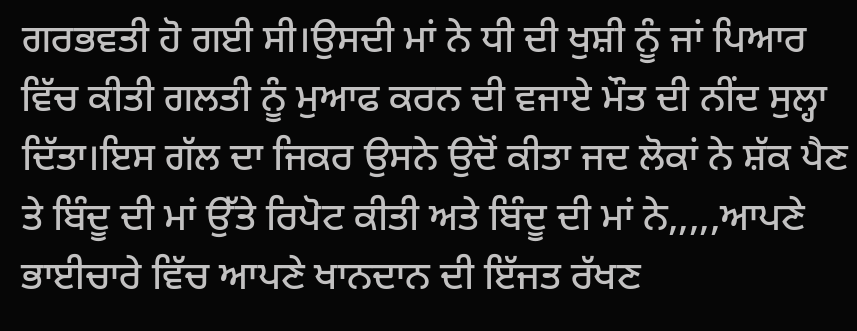ਗਰਭਵਤੀ ਹੋ ਗਈ ਸੀ।ਉਸਦੀ ਮਾਂ ਨੇ ਧੀ ਦੀ ਖੁਸ਼ੀ ਨੂੰ ਜਾਂ ਪਿਆਰ ਵਿੱਚ ਕੀਤੀ ਗਲਤੀ ਨੂੰ ਮੁਆਫ ਕਰਨ ਦੀ ਵਜਾਏ ਮੌਤ ਦੀ ਨੀਂਦ ਸੁਲ੍ਹਾ ਦਿੱਤਾ।ਇਸ ਗੱਲ ਦਾ ਜਿਕਰ ਉਸਨੇ ਉਦੋਂ ਕੀਤਾ ਜਦ ਲੋਕਾਂ ਨੇ ਸ਼ੱਕ ਪੈਣ ਤੇ ਬਿੰਦੂ ਦੀ ਮਾਂ ਉੱਤੇ ਰਿਪੋਟ ਕੀਤੀ ਅਤੇ ਬਿੰਦੂ ਦੀ ਮਾਂ ਨੇ,,,,,ਆਪਣੇ ਭਾਈਚਾਰੇ ਵਿੱਚ ਆਪਣੇ ਖਾਨਦਾਨ ਦੀ ਇੱਜਤ ਰੱਖਣ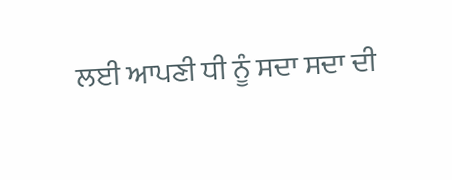ਲਈ ਆਪਣੀ ਧੀ ਨੂੰ ਸਦਾ ਸਦਾ ਦੀ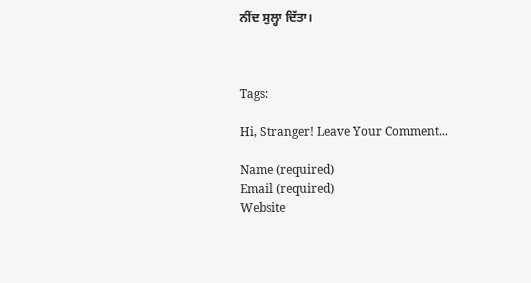ਨੀਂਦ ਸੁਲ੍ਹਾ ਦਿੱਤਾ।



Tags:

Hi, Stranger! Leave Your Comment...

Name (required)
Email (required)
Website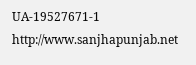UA-19527671-1 http://www.sanjhapunjab.net